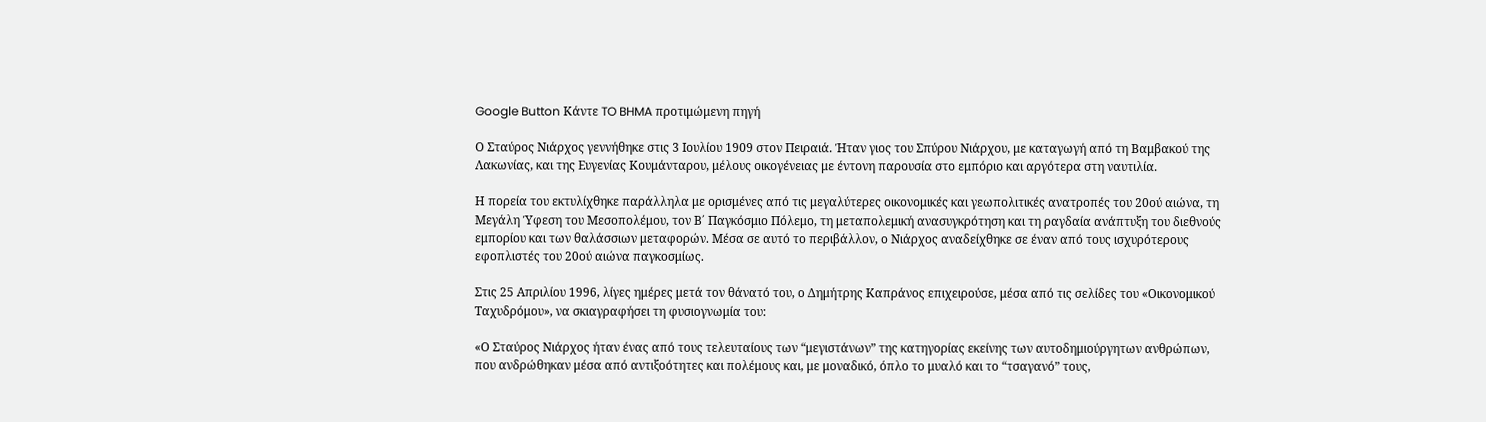Google Button Κάντε TO BHMA προτιμώμενη πηγή

Ο Σταύρος Νιάρχος γεννήθηκε στις 3 Ιουλίου 1909 στον Πειραιά. Ήταν γιος του Σπύρου Νιάρχου, με καταγωγή από τη Βαμβακού της Λακωνίας, και της Ευγενίας Κουμάνταρου, μέλους οικογένειας με έντονη παρουσία στο εμπόριο και αργότερα στη ναυτιλία.

Η πορεία του εκτυλίχθηκε παράλληλα με ορισμένες από τις μεγαλύτερες οικονομικές και γεωπολιτικές ανατροπές του 20ού αιώνα, τη Μεγάλη Ύφεση του Μεσοπολέμου, τον Β΄ Παγκόσμιο Πόλεμο, τη μεταπολεμική ανασυγκρότηση και τη ραγδαία ανάπτυξη του διεθνούς εμπορίου και των θαλάσσιων μεταφορών. Μέσα σε αυτό το περιβάλλον, ο Νιάρχος αναδείχθηκε σε έναν από τους ισχυρότερους εφοπλιστές του 20ού αιώνα παγκοσμίως.

Στις 25 Απριλίου 1996, λίγες ημέρες μετά τον θάνατό του, ο Δημήτρης Καπράνος επιχειρούσε, μέσα από τις σελίδες του «Οικονομικού Ταχυδρόμου», να σκιαγραφήσει τη φυσιογνωμία του:

«Ο Σταύρος Νιάρχος ήταν ένας από τους τελευταίους των “μεγιστάνων” της κατηγορίας εκείνης των αυτοδημιούργητων ανθρώπων, που ανδρώθηκαν μέσα από αντιξοότητες και πολέμους και, με μοναδικό, όπλο το μυαλό και το “τσαγανό” τους,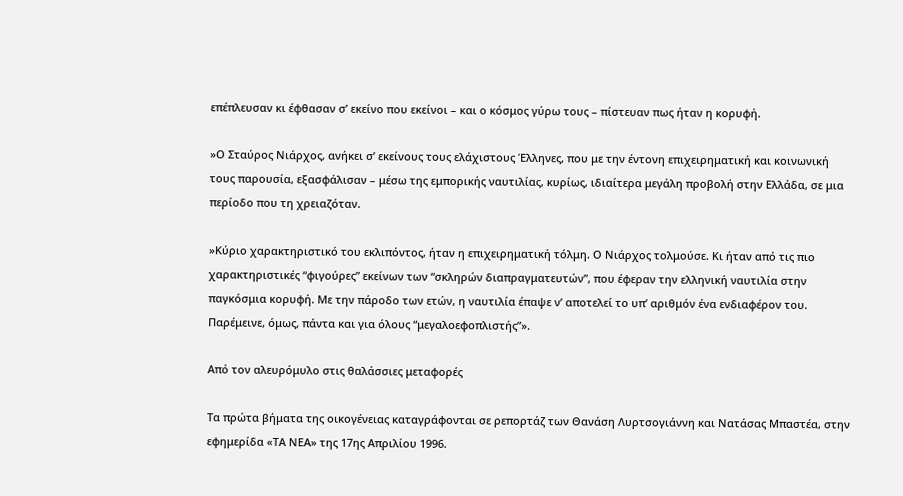επέπλευσαν κι έφθασαν σ’ εκείνο που εκείνοι – και ο κόσμος γύρω τους – πίστευαν πως ήταν η κορυφή.

»Ο Σταύρος Νιάρχος, ανήκει σ’ εκείνους τους ελάχιστους Έλληνες, που με την έντονη επιχειρηματική και κοινωνική τους παρουσία, εξασφάλισαν – μέσω της εμπορικής ναυτιλίας, κυρίως, ιδιαίτερα μεγάλη προβολή στην Ελλάδα, σε μια περίοδο που τη χρειαζόταν.

»Κύριο χαρακτηριστικό του εκλιπόντος, ήταν η επιχειρηματική τόλμη. Ο Νιάρχος τολμούσε. Κι ήταν από τις πιο χαρακτηριστικές “φιγούρες” εκείνων των “σκληρών διαπραγματευτών”, που έφεραν την ελληνική ναυτιλία στην παγκόσμια κορυφή. Με την πάροδο των ετών, η ναυτιλία έπαψε ν’ αποτελεί το υπ’ αριθμόν ένα ενδιαφέρον του. Παρέμεινε, όμως, πάντα και για όλους “μεγαλοεφοπλιστής”».

Από τον αλευρόμυλο στις θαλάσσιες μεταφορές

Τα πρώτα βήματα της οικογένειας καταγράφονται σε ρεπορτάζ των Θανάση Λυρτσογιάννη και Νατάσας Μπαστέα, στην εφημερίδα «ΤΑ ΝΕΑ» της 17ης Απριλίου 1996.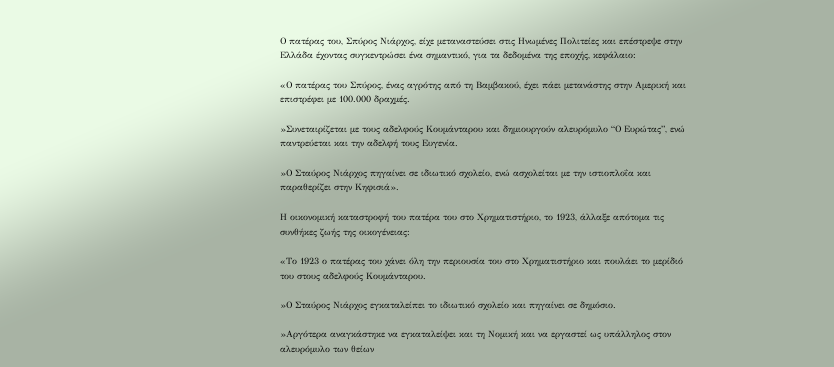Ο πατέρας του, Σπύρος Νιάρχος, είχε μεταναστεύσει στις Ηνωμένες Πολιτείες και επέστρεψε στην Ελλάδα έχοντας συγκεντρώσει ένα σημαντικό, για τα δεδομένα της εποχής, κεφάλαιο:

«Ο πατέρας του Σπύρος, ένας αγρότης από τη Βαμβακού, έχει πάει μετανάστης στην Αμερική και επιστρέφει με 100.000 δραχμές.

»Συνεταιρίζεται με τους αδελφούς Κουμάνταρου και δημιουργούν αλευρόμυλο “Ο Ευρώτας”, ενώ παντρεύεται και την αδελφή τους Ευγενία.

»Ο Σταύρος Νιάρχος πηγαίνει σε ιδιωτικό σχολείο, ενώ ασχολείται με την ιστιοπλοΐα και παραθερίζει στην Κηφισιά».

Η οικονομική καταστροφή του πατέρα του στο Χρηματιστήριο, το 1923, άλλαξε απότομα τις συνθήκες ζωής της οικογένειας:

«Το 1923 ο πατέρας του χάνει όλη την περιουσία του στο Χρηματιστήριο και πουλάει το μερίδιό του στους αδελφούς Κουμάνταρου.

»Ο Σταύρος Νιάρχος εγκαταλείπει το ιδιωτικό σχολείο και πηγαίνει σε δημόσιο.

»Αργότερα αναγκάστηκε να εγκαταλείψει και τη Νομική και να εργαστεί ως υπάλληλος στον αλευρόμυλο των θείων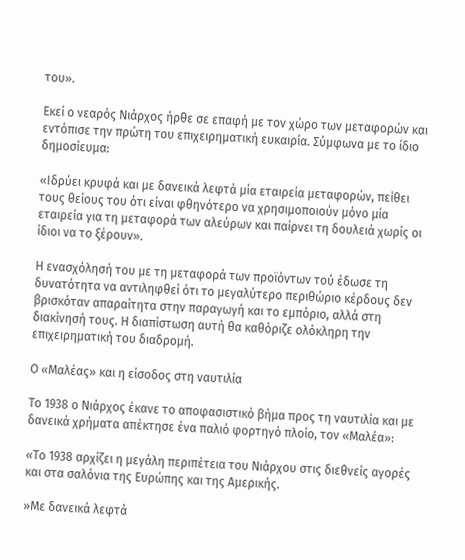του».

Εκεί ο νεαρός Νιάρχος ήρθε σε επαφή με τον χώρο των μεταφορών και εντόπισε την πρώτη του επιχειρηματική ευκαιρία. Σύμφωνα με το ίδιο δημοσίευμα:

«Ιδρύει κρυφά και με δανεικά λεφτά μία εταιρεία μεταφορών, πείθει τους θείους του ότι είναι φθηνότερο να χρησιμοποιούν μόνο μία εταιρεία για τη μεταφορά των αλεύρων και παίρνει τη δουλειά χωρίς οι ίδιοι να το ξέρουν».

Η ενασχόλησή του με τη μεταφορά των προϊόντων τού έδωσε τη δυνατότητα να αντιληφθεί ότι το μεγαλύτερο περιθώριο κέρδους δεν βρισκόταν απαραίτητα στην παραγωγή και το εμπόριο, αλλά στη διακίνησή τους. Η διαπίστωση αυτή θα καθόριζε ολόκληρη την επιχειρηματική του διαδρομή.

Ο «Μαλέας» και η είσοδος στη ναυτιλία

Το 1938 ο Νιάρχος έκανε το αποφασιστικό βήμα προς τη ναυτιλία και με δανεικά χρήματα απέκτησε ένα παλιό φορτηγό πλοίο, τον «Μαλέα»:

«Το 1938 αρχίζει η μεγάλη περιπέτεια του Νιάρχου στις διεθνείς αγορές και στα σαλόνια της Ευρώπης και της Αμερικής.

»Με δανεικά λεφτά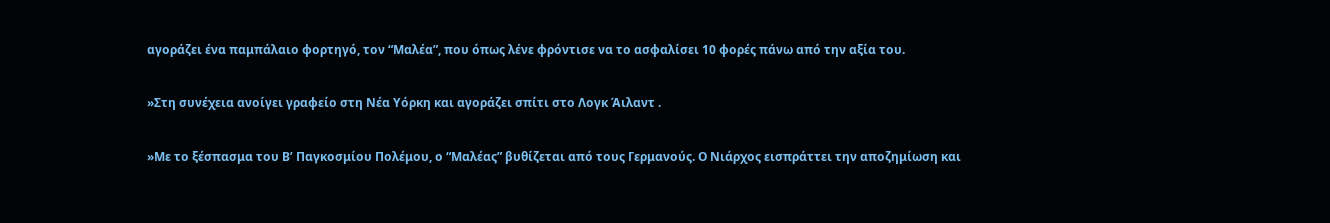αγοράζει ένα παμπάλαιο φορτηγό, τον “Μαλέα”, που όπως λένε φρόντισε να το ασφαλίσει 10 φορές πάνω από την αξία του.

»Στη συνέχεια ανοίγει γραφείο στη Νέα Υόρκη και αγοράζει σπίτι στο Λογκ Άιλαντ .

»Με το ξέσπασμα του Β’ Παγκοσμίου Πολέμου, ο “Μαλέας” βυθίζεται από τους Γερμανούς. Ο Νιάρχος εισπράττει την αποζημίωση και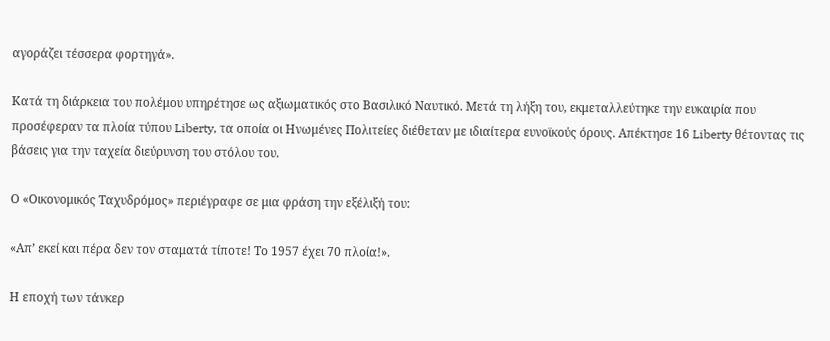αγοράζει τέσσερα φορτηγά».

Κατά τη διάρκεια του πολέμου υπηρέτησε ως αξιωματικός στο Βασιλικό Ναυτικό. Μετά τη λήξη του, εκμεταλλεύτηκε την ευκαιρία που προσέφεραν τα πλοία τύπου Liberty, τα οποία οι Ηνωμένες Πολιτείες διέθεταν με ιδιαίτερα ευνοϊκούς όρους. Απέκτησε 16 Liberty θέτοντας τις βάσεις για την ταχεία διεύρυνση του στόλου του.

Ο «Οικονομικός Ταχυδρόμος» περιέγραφε σε μια φράση την εξέλιξή του:

«Απ’ εκεί και πέρα δεν τον σταματά τίποτε! Το 1957 έχει 70 πλοία!».

Η εποχή των τάνκερ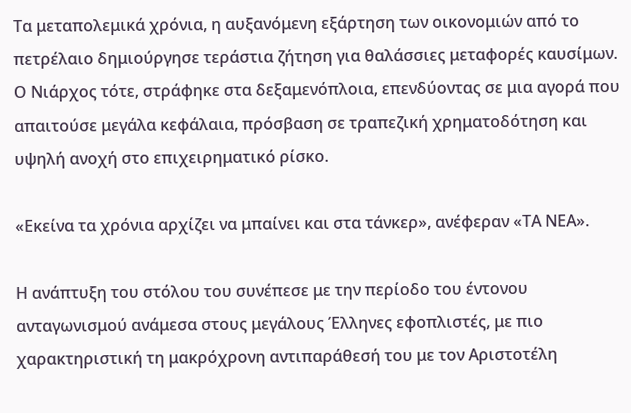Τα μεταπολεμικά χρόνια, η αυξανόμενη εξάρτηση των οικονομιών από το πετρέλαιο δημιούργησε τεράστια ζήτηση για θαλάσσιες μεταφορές καυσίμων. Ο Νιάρχος τότε, στράφηκε στα δεξαμενόπλοια, επενδύοντας σε μια αγορά που απαιτούσε μεγάλα κεφάλαια, πρόσβαση σε τραπεζική χρηματοδότηση και υψηλή ανοχή στο επιχειρηματικό ρίσκο.

«Εκείνα τα χρόνια αρχίζει να μπαίνει και στα τάνκερ», ανέφεραν «ΤΑ ΝΕΑ».

Η ανάπτυξη του στόλου του συνέπεσε με την περίοδο του έντονου ανταγωνισμού ανάμεσα στους μεγάλους Έλληνες εφοπλιστές, με πιο χαρακτηριστική τη μακρόχρονη αντιπαράθεσή του με τον Αριστοτέλη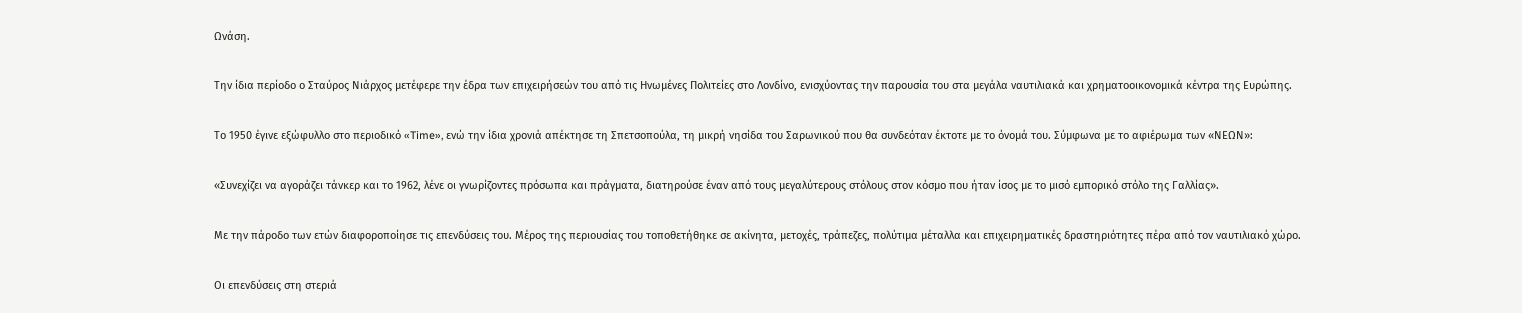Ωνάση.

Την ίδια περίοδο ο Σταύρος Νιάρχος μετέφερε την έδρα των επιχειρήσεών του από τις Ηνωμένες Πολιτείες στο Λονδίνο, ενισχύοντας την παρουσία του στα μεγάλα ναυτιλιακά και χρηματοοικονομικά κέντρα της Ευρώπης.

Το 1950 έγινε εξώφυλλο στο περιοδικό «Time», ενώ την ίδια χρονιά απέκτησε τη Σπετσοπούλα, τη μικρή νησίδα του Σαρωνικού που θα συνδεόταν έκτοτε με το όνομά του. Σύμφωνα με το αφιέρωμα των «ΝΕΩΝ»:

«Συνεχίζει να αγοράζει τάνκερ και το 1962, λένε οι γνωρίζοντες πρόσωπα και πράγματα, διατηρούσε έναν από τους μεγαλύτερους στόλους στον κόσμο που ήταν ίσος με το μισό εμπορικό στόλο της Γαλλίας».

Με την πάροδο των ετών διαφοροποίησε τις επενδύσεις του. Μέρος της περιουσίας του τοποθετήθηκε σε ακίνητα, μετοχές, τράπεζες, πολύτιμα μέταλλα και επιχειρηματικές δραστηριότητες πέρα από τον ναυτιλιακό χώρο.

Οι επενδύσεις στη στεριά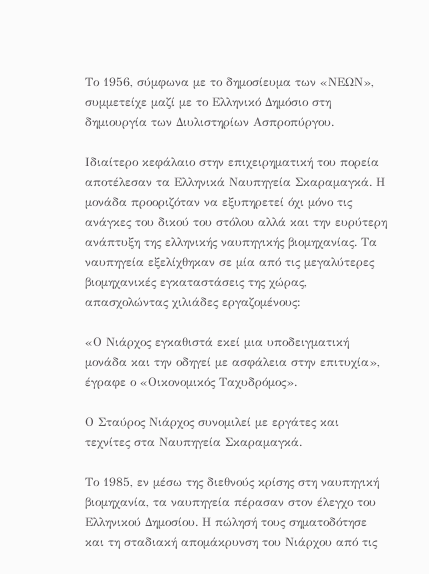Το 1956, σύμφωνα με το δημοσίευμα των «ΝΕΩΝ», συμμετείχε μαζί με το Ελληνικό Δημόσιο στη δημιουργία των Διυλιστηρίων Ασπροπύργου.

Ιδιαίτερο κεφάλαιο στην επιχειρηματική του πορεία αποτέλεσαν τα Ελληνικά Ναυπηγεία Σκαραμαγκά. Η μονάδα προοριζόταν να εξυπηρετεί όχι μόνο τις ανάγκες του δικού του στόλου αλλά και την ευρύτερη ανάπτυξη της ελληνικής ναυπηγικής βιομηχανίας. Τα ναυπηγεία εξελίχθηκαν σε μία από τις μεγαλύτερες βιομηχανικές εγκαταστάσεις της χώρας, απασχολώντας χιλιάδες εργαζομένους:

«Ο Νιάρχος εγκαθιστά εκεί μια υποδειγματική μονάδα και την οδηγεί με ασφάλεια στην επιτυχία», έγραφε ο «Οικονομικός Ταχυδρόμος».

Ο Σταύρος Νιάρχος συνομιλεί με εργάτες και τεχνίτες στα Ναυπηγεία Σκαραμαγκά.

Το 1985, εν μέσω της διεθνούς κρίσης στη ναυπηγική βιομηχανία, τα ναυπηγεία πέρασαν στον έλεγχο του Ελληνικού Δημοσίου. Η πώλησή τους σηματοδότησε και τη σταδιακή απομάκρυνση του Νιάρχου από τις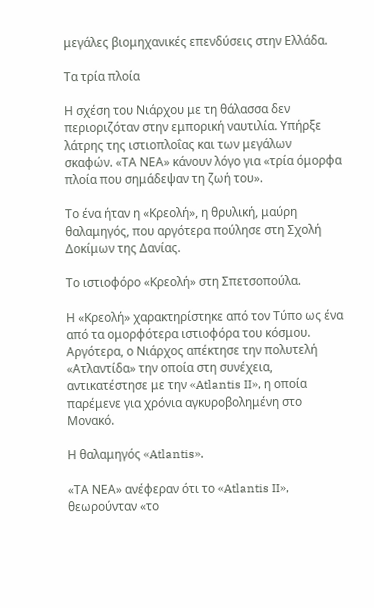μεγάλες βιομηχανικές επενδύσεις στην Ελλάδα.

Τα τρία πλοία

Η σχέση του Νιάρχου με τη θάλασσα δεν περιοριζόταν στην εμπορική ναυτιλία. Υπήρξε λάτρης της ιστιοπλοΐας και των μεγάλων σκαφών. «ΤΑ ΝΕΑ» κάνουν λόγο για «τρία όμορφα πλοία που σημάδεψαν τη ζωή του».

Το ένα ήταν η «Κρεολή», η θρυλική, μαύρη θαλαμηγός, που αργότερα πούλησε στη Σχολή Δοκίμων της Δανίας.

Το ιστιοφόρο «Κρεολή» στη Σπετσοπούλα.

Η «Κρεολή» χαρακτηρίστηκε από τον Τύπο ως ένα από τα ομορφότερα ιστιοφόρα του κόσμου. Αργότερα, ο Νιάρχος απέκτησε την πολυτελή «Ατλαντίδα» την οποία στη συνέχεια, αντικατέστησε με την «Atlantis II», η οποία παρέμενε για χρόνια αγκυροβολημένη στο Μονακό.

Η θαλαμηγός «Atlantis».

«ΤΑ ΝΕΑ» ανέφεραν ότι το «Atlantis II», θεωρούνταν «το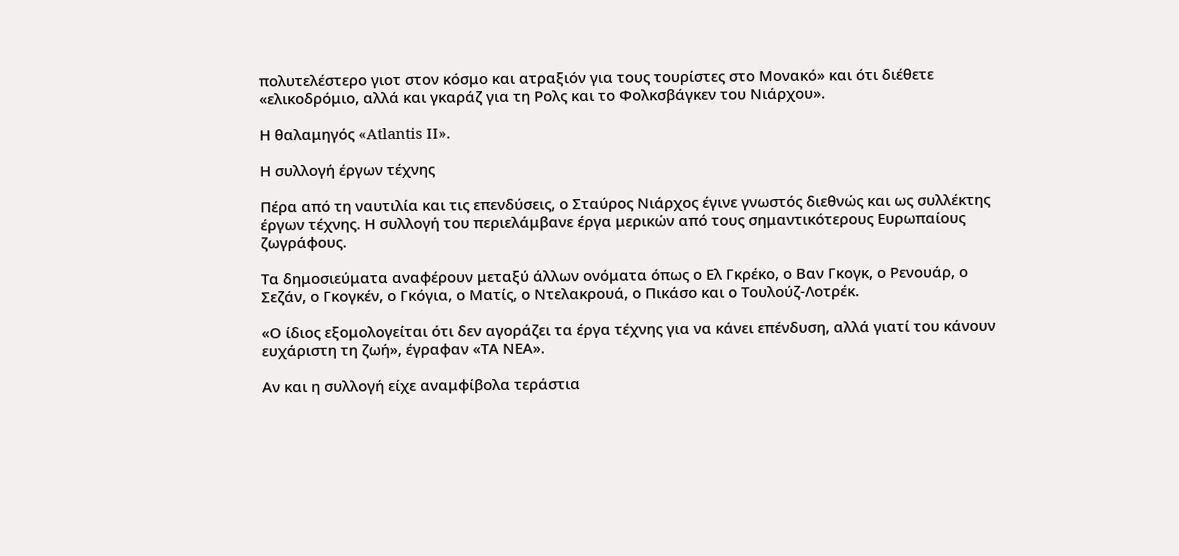πολυτελέστερο γιοτ στον κόσμο και ατραξιόν για τους τουρίστες στο Μονακό» και ότι διέθετε «ελικοδρόμιο, αλλά και γκαράζ για τη Ρολς και το Φολκσβάγκεν του Νιάρχου».

Η θαλαμηγός «Atlantis II».

Η συλλογή έργων τέχνης

Πέρα από τη ναυτιλία και τις επενδύσεις, ο Σταύρος Νιάρχος έγινε γνωστός διεθνώς και ως συλλέκτης έργων τέχνης. Η συλλογή του περιελάμβανε έργα μερικών από τους σημαντικότερους Ευρωπαίους ζωγράφους.

Τα δημοσιεύματα αναφέρουν μεταξύ άλλων ονόματα όπως ο Ελ Γκρέκο, ο Βαν Γκογκ, ο Ρενουάρ, ο Σεζάν, ο Γκογκέν, ο Γκόγια, ο Ματίς, ο Ντελακρουά, ο Πικάσο και ο Τουλούζ-Λοτρέκ.

«Ο ίδιος εξομολογείται ότι δεν αγοράζει τα έργα τέχνης για να κάνει επένδυση, αλλά γιατί του κάνουν ευχάριστη τη ζωή», έγραφαν «ΤΑ ΝΕΑ».

Αν και η συλλογή είχε αναμφίβολα τεράστια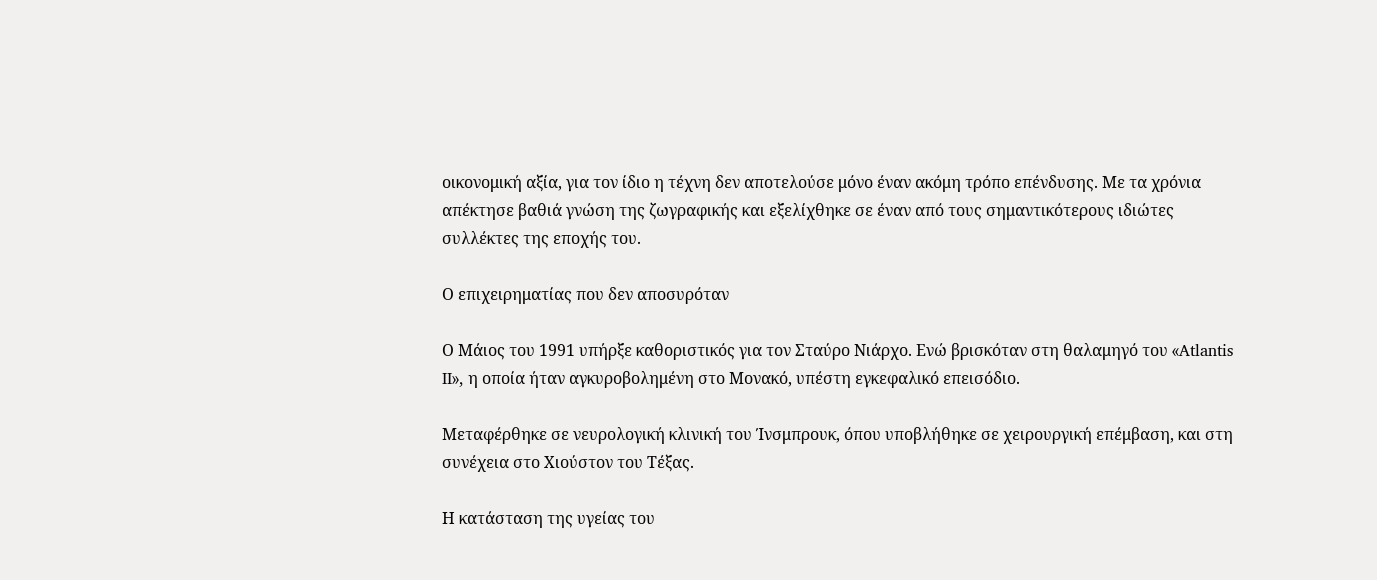οικονομική αξία, για τον ίδιο η τέχνη δεν αποτελούσε μόνο έναν ακόμη τρόπο επένδυσης. Με τα χρόνια απέκτησε βαθιά γνώση της ζωγραφικής και εξελίχθηκε σε έναν από τους σημαντικότερους ιδιώτες συλλέκτες της εποχής του.

Ο επιχειρηματίας που δεν αποσυρόταν

Ο Μάιος του 1991 υπήρξε καθοριστικός για τον Σταύρο Νιάρχο. Ενώ βρισκόταν στη θαλαμηγό του «Atlantis II», η οποία ήταν αγκυροβολημένη στο Μονακό, υπέστη εγκεφαλικό επεισόδιο.

Μεταφέρθηκε σε νευρολογική κλινική του Ίνσμπρουκ, όπου υποβλήθηκε σε χειρουργική επέμβαση, και στη συνέχεια στο Χιούστον του Τέξας.

Η κατάσταση της υγείας του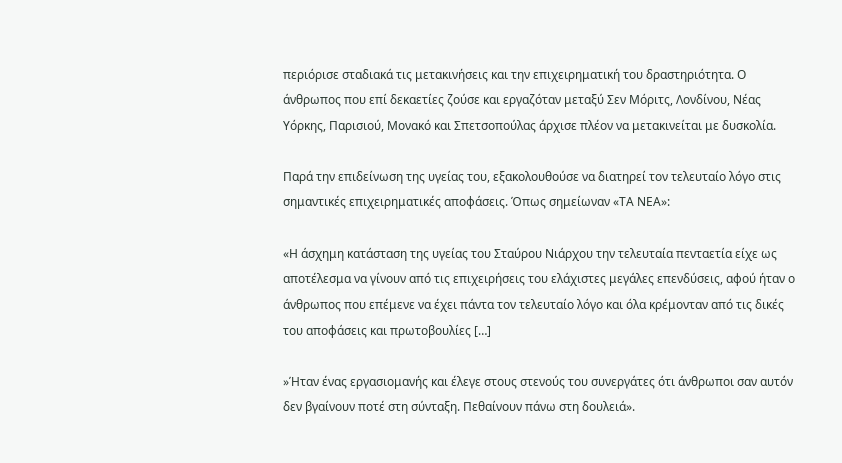περιόρισε σταδιακά τις μετακινήσεις και την επιχειρηματική του δραστηριότητα. Ο άνθρωπος που επί δεκαετίες ζούσε και εργαζόταν μεταξύ Σεν Μόριτς, Λονδίνου, Νέας Υόρκης, Παρισιού, Μονακό και Σπετσοπούλας άρχισε πλέον να μετακινείται με δυσκολία.

Παρά την επιδείνωση της υγείας του, εξακολουθούσε να διατηρεί τον τελευταίο λόγο στις σημαντικές επιχειρηματικές αποφάσεις. Όπως σημείωναν «ΤΑ ΝΕΑ»:

«Η άσχημη κατάσταση της υγείας του Σταύρου Νιάρχου την τελευταία πενταετία είχε ως αποτέλεσμα να γίνουν από τις επιχειρήσεις του ελάχιστες μεγάλες επενδύσεις, αφού ήταν ο άνθρωπος που επέμενε να έχει πάντα τον τελευταίο λόγο και όλα κρέμονταν από τις δικές του αποφάσεις και πρωτοβουλίες […]

»Ήταν ένας εργασιομανής και έλεγε στους στενούς του συνεργάτες ότι άνθρωποι σαν αυτόν δεν βγαίνουν ποτέ στη σύνταξη. Πεθαίνουν πάνω στη δουλειά».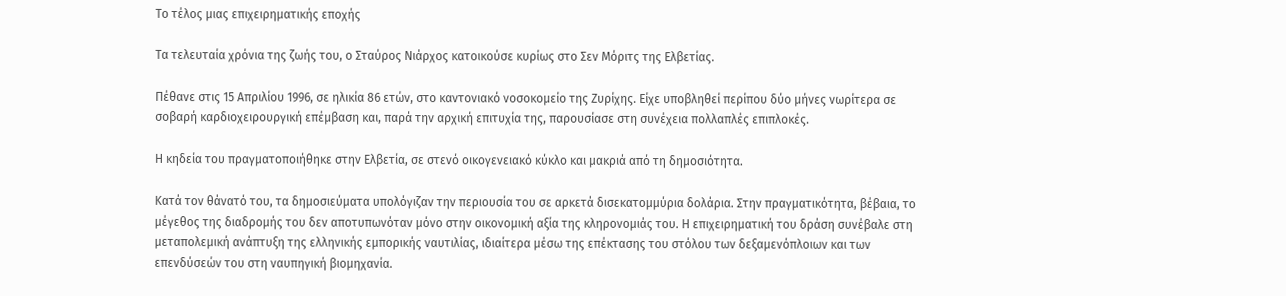Το τέλος μιας επιχειρηματικής εποχής

Τα τελευταία χρόνια της ζωής του, ο Σταύρος Νιάρχος κατοικούσε κυρίως στο Σεν Μόριτς της Ελβετίας.

Πέθανε στις 15 Απριλίου 1996, σε ηλικία 86 ετών, στο καντονιακό νοσοκομείο της Ζυρίχης. Είχε υποβληθεί περίπου δύο μήνες νωρίτερα σε σοβαρή καρδιοχειρουργική επέμβαση και, παρά την αρχική επιτυχία της, παρουσίασε στη συνέχεια πολλαπλές επιπλοκές.

Η κηδεία του πραγματοποιήθηκε στην Ελβετία, σε στενό οικογενειακό κύκλο και μακριά από τη δημοσιότητα.

Κατά τον θάνατό του, τα δημοσιεύματα υπολόγιζαν την περιουσία του σε αρκετά δισεκατομμύρια δολάρια. Στην πραγματικότητα, βέβαια, το μέγεθος της διαδρομής του δεν αποτυπωνόταν μόνο στην οικονομική αξία της κληρονομιάς του. Η επιχειρηματική του δράση συνέβαλε στη μεταπολεμική ανάπτυξη της ελληνικής εμπορικής ναυτιλίας, ιδιαίτερα μέσω της επέκτασης του στόλου των δεξαμενόπλοιων και των επενδύσεών του στη ναυπηγική βιομηχανία.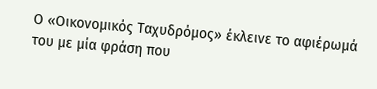Ο «Οικονομικός Ταχυδρόμος» έκλεινε το αφιέρωμά του με μία φράση που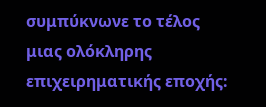συμπύκνωνε το τέλος μιας ολόκληρης επιχειρηματικής εποχής: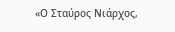«Ο Σταύρος Νιάρχος,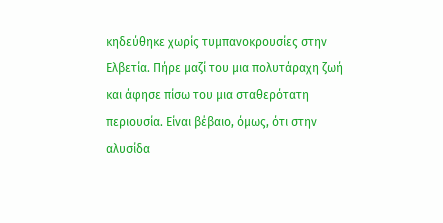κηδεύθηκε χωρίς τυμπανοκρουσίες στην Ελβετία. Πήρε μαζί του μια πολυτάραχη ζωή και άφησε πίσω του μια σταθερότατη περιουσία. Είναι βέβαιο, όμως, ότι στην αλυσίδα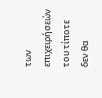των επιχειρήσεών του τίποτε δεν θα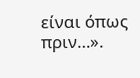είναι όπως πριν…».